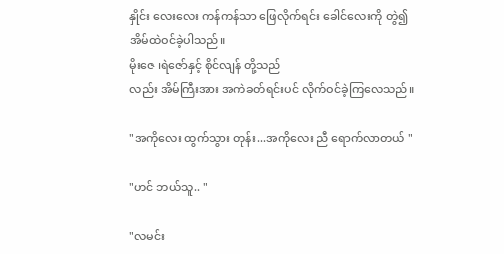နှိုင်း လေးလေး ကန်ကန်သာ ဖြေလိုက်ရင်း ခေါင်လေးကို တွဲ၍ အိမ်ထဲဝင်ခဲ့ပါသည်။
မိုးဇေ ၊ရဲဇော်နှင့် စိုင်လျန် တို့သည်
လည်း အိမ်ကြီးအား အကဲခတ်ရင်းပင် လိုက်ဝင်ခဲ့ကြလေသည်။

"အကိုလေး ထွက်သွား တုန်း...အကိုလေး ညီ ရောက်လာတယ် "

"ဟင် ဘယ်သူ.. "

"လမင်း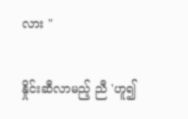လား "

နှိုင်းဆီလာမည့် ညီ 'ဟူ၍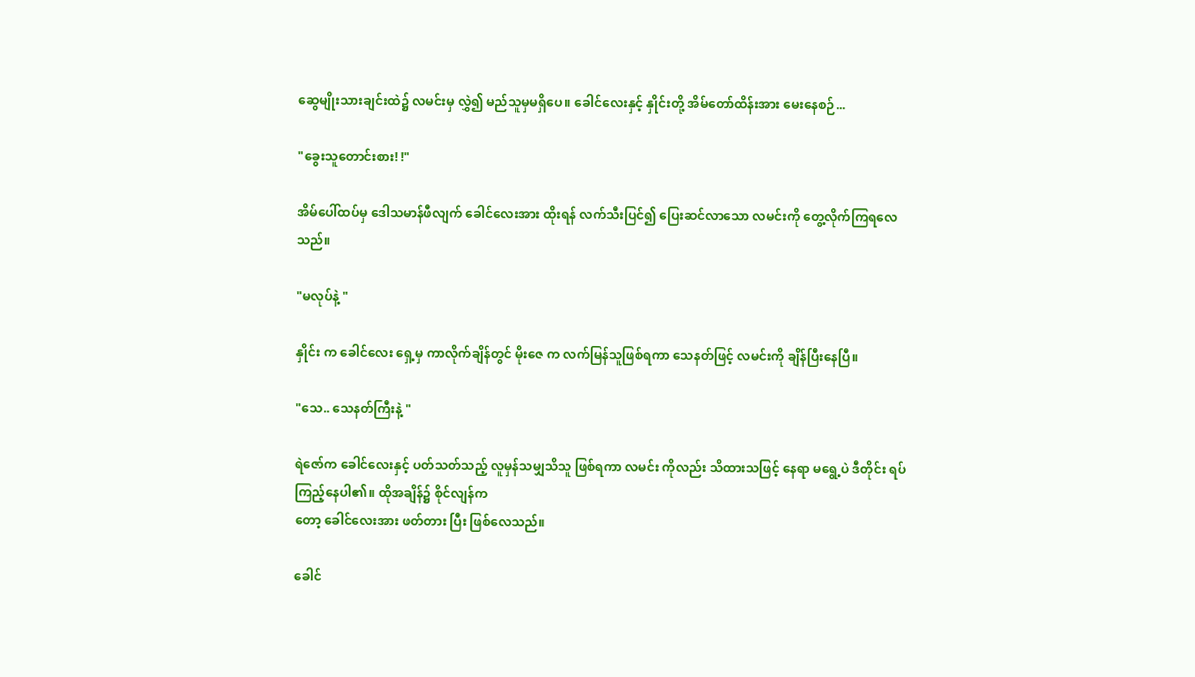ဆွေမျိုးသားချင်းထဲ၌ လမင်းမှ လွှဲ၍ မည်သူမှမရှိပေ။ ခေါင်လေးနှင့် နှိုင်းတို့ အိမ်တော်ထိန်းအား မေးနေစဉ်...

"ခွေးသူတောင်းစား! !"

အိမ်ပေါ်ထပ်မှ ဒေါသမာန်ဖီလျက် ခေါင်လေးအား ထိုးရန် လက်သီးပြင်၍ ပြေးဆင်လာသော လမင်းကို တွေ့လိုက်ကြရလေသည်။

"မလုပ်နဲ့ "

နှိုင်း က ခေါင်လေး ရှေ့မှ ကာလိုက်ချိန်တွင် မိုးဇေ က လက်မြန်သူဖြစ်ရကာ သေနတ်ဖြင့် လမင်းကို ချိန်ပြီးနေပြီ။

"သေ.. သေနတ်ကြီးနဲ့ "

ရဲဇော်က ခေါင်လေးနှင့် ပတ်သတ်သည့် လူမှန်သမျှသိသူ ဖြစ်ရကာ လမင်း ကိုလည်း သိထားသဖြင့် နေရာ မရွေ့ပဲ ဒီတိုင်း ရပ်ကြည့်နေပါ၏။ ထိုအချိန်၌ စိုင်လျန်က
တော့ ခေါင်လေးအား ဖတ်တား ပြီး ဖြစ်လေသည်။

ခေါင်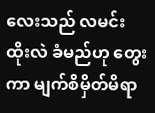လေးသည် လမင်း ထိုးလဲ ခံမည်ဟု တွေးကာ မျက်စိမှိတ်မိရာ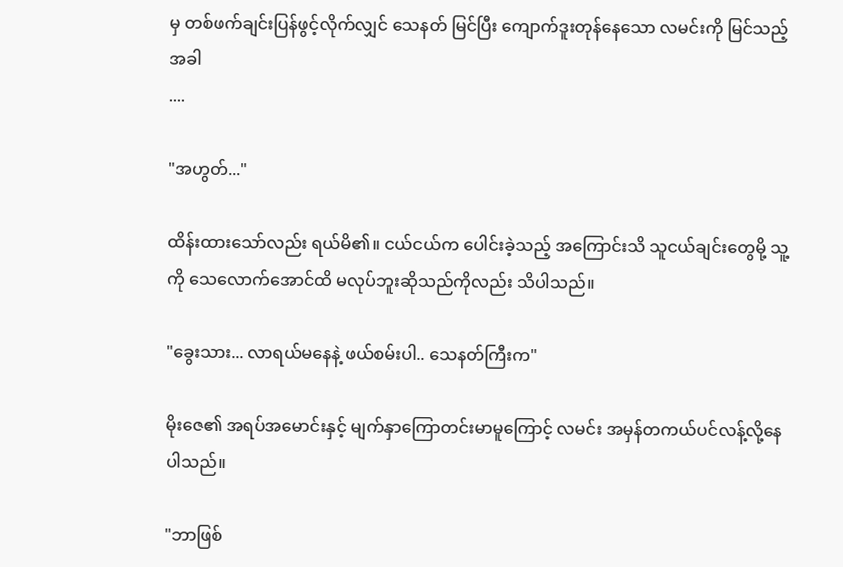မှ တစ်ဖက်ချင်းပြန်ဖွင့်လိုက်လျှင် သေနတ် မြင်ပြီး ကျောက်ဒူးတုန်နေသော လမင်းကို မြင်သည့်အခါ
....

"အဟွတ်..."

ထိန်းထားသော်လည်း ရယ်မိ၏။ ငယ်ငယ်က ပေါင်းခဲ့သည့် အကြောင်းသိ သူငယ်ချင်းတွေမို့ သူ့ကို သေလောက်အောင်ထိ မလုပ်ဘူးဆိုသည်ကိုလည်း သိပါသည်။

"ခွေးသား... လာရယ်မနေနဲ့ ဖယ်စမ်းပါ.. သေနတ်ကြီးက"

မိုးဇေ၏ အရပ်အမောင်းနှင့် မျက်နှာကြောတင်းမာမူကြောင့် လမင်း အမှန်တကယ်ပင်လန့်လို့နေပါသည်။

"ဘာဖြစ်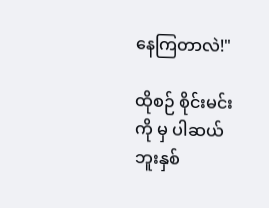နေကြတာလဲ!"

ထိုစဉ် စိုင်းမင်းကို မှ ပါဆယ်ဘူးနှစ်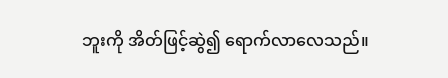ဘူးကို အိတ်ဖြင့်ဆွဲ၍ ရောက်လာလေသည်။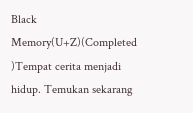Black Memory(U+Z)(Completed )Tempat cerita menjadi hidup. Temukan sekarang